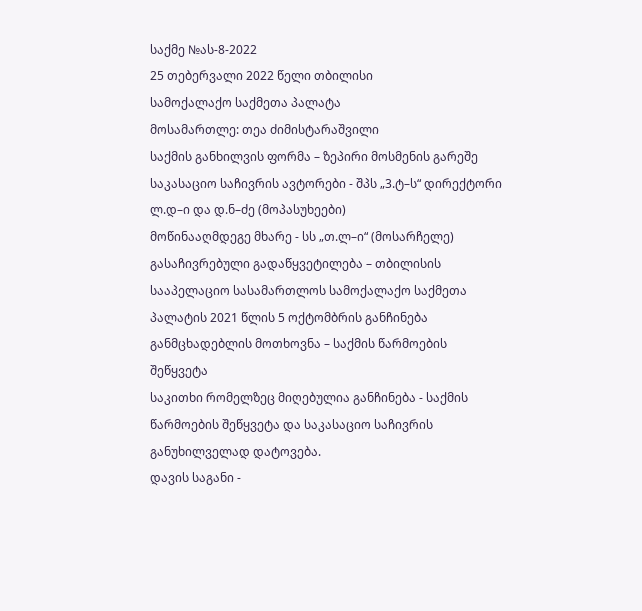საქმე №ას-8-2022
25 თებერვალი 2022 წელი თბილისი
სამოქალაქო საქმეთა პალატა
მოსამართლე: თეა ძიმისტარაშვილი
საქმის განხილვის ფორმა – ზეპირი მოსმენის გარეშე
საკასაციო საჩივრის ავტორები - შპს „3.ტ–ს“ დირექტორი ლ.დ–ი და დ.ნ–ძე (მოპასუხეები)
მოწინააღმდეგე მხარე - სს „თ.ლ–ი“ (მოსარჩელე)
გასაჩივრებული გადაწყვეტილება – თბილისის სააპელაციო სასამართლოს სამოქალაქო საქმეთა პალატის 2021 წლის 5 ოქტომბრის განჩინება
განმცხადებლის მოთხოვნა – საქმის წარმოების შეწყვეტა
საკითხი რომელზეც მიღებულია განჩინება - საქმის წარმოების შეწყვეტა და საკასაციო საჩივრის განუხილველად დატოვება.
დავის საგანი -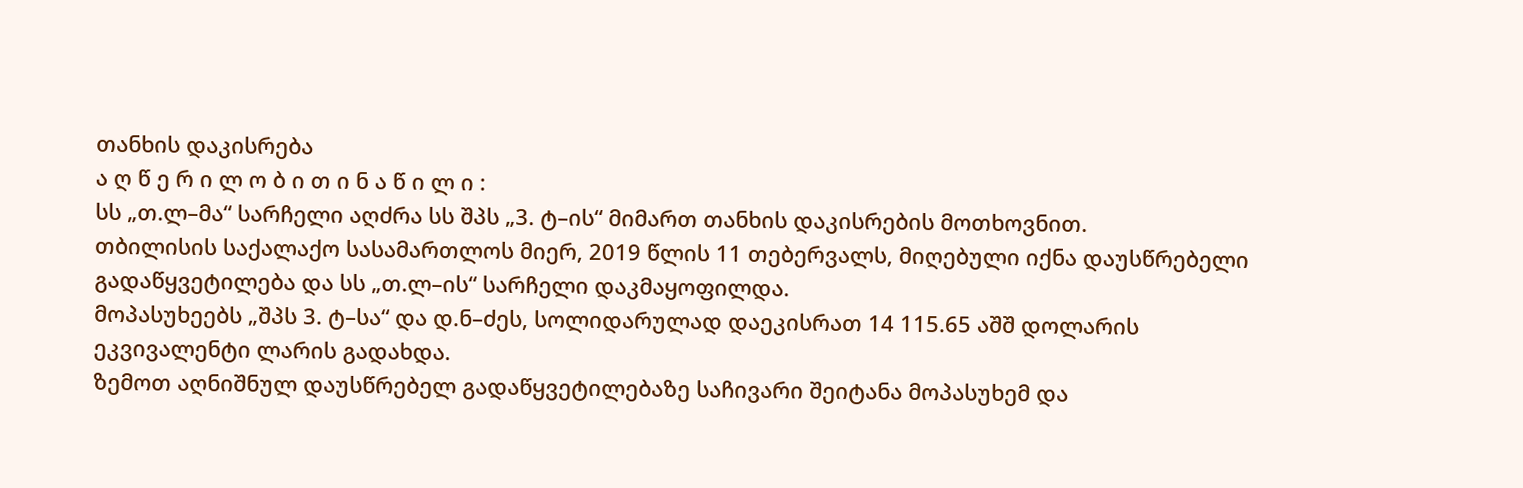თანხის დაკისრება
ა ღ წ ე რ ი ლ ო ბ ი თ ი ნ ა წ ი ლ ი :
სს „თ.ლ–მა“ სარჩელი აღძრა სს შპს „3. ტ–ის“ მიმართ თანხის დაკისრების მოთხოვნით.
თბილისის საქალაქო სასამართლოს მიერ, 2019 წლის 11 თებერვალს, მიღებული იქნა დაუსწრებელი გადაწყვეტილება და სს „თ.ლ–ის“ სარჩელი დაკმაყოფილდა.
მოპასუხეებს „შპს 3. ტ–სა“ და დ.ნ–ძეს, სოლიდარულად დაეკისრათ 14 115.65 აშშ დოლარის ეკვივალენტი ლარის გადახდა.
ზემოთ აღნიშნულ დაუსწრებელ გადაწყვეტილებაზე საჩივარი შეიტანა მოპასუხემ და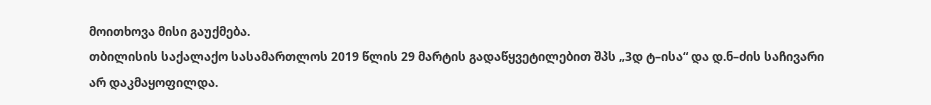მოითხოვა მისი გაუქმება.
თბილისის საქალაქო სასამართლოს 2019 წლის 29 მარტის გადაწყვეტილებით შპს „3დ ტ–ისა“ და დ.ნ–ძის საჩივარი არ დაკმაყოფილდა.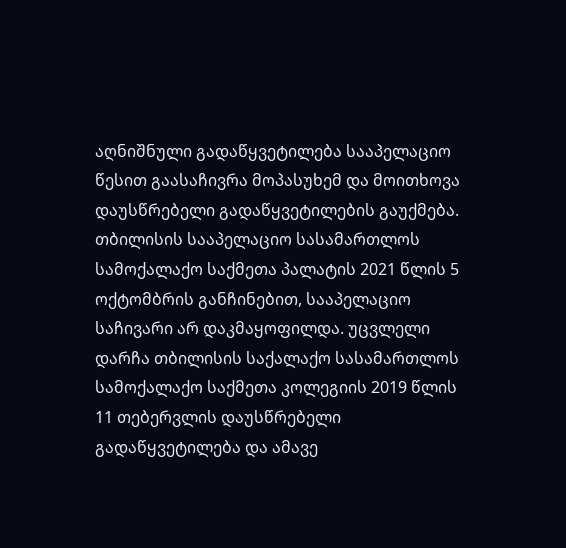აღნიშნული გადაწყვეტილება სააპელაციო წესით გაასაჩივრა მოპასუხემ და მოითხოვა დაუსწრებელი გადაწყვეტილების გაუქმება.
თბილისის სააპელაციო სასამართლოს სამოქალაქო საქმეთა პალატის 2021 წლის 5 ოქტომბრის განჩინებით, სააპელაციო საჩივარი არ დაკმაყოფილდა. უცვლელი დარჩა თბილისის საქალაქო სასამართლოს სამოქალაქო საქმეთა კოლეგიის 2019 წლის 11 თებერვლის დაუსწრებელი გადაწყვეტილება და ამავე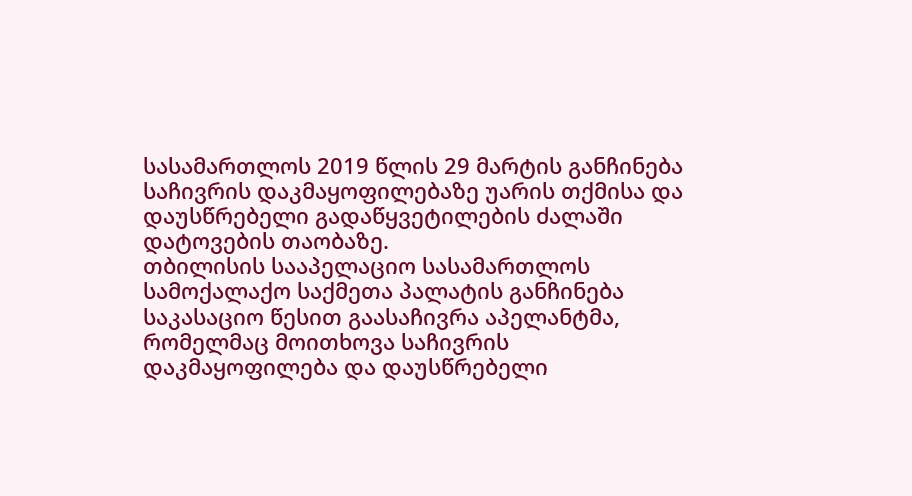სასამართლოს 2019 წლის 29 მარტის განჩინება საჩივრის დაკმაყოფილებაზე უარის თქმისა და დაუსწრებელი გადაწყვეტილების ძალაში დატოვების თაობაზე.
თბილისის სააპელაციო სასამართლოს სამოქალაქო საქმეთა პალატის განჩინება საკასაციო წესით გაასაჩივრა აპელანტმა, რომელმაც მოითხოვა საჩივრის დაკმაყოფილება და დაუსწრებელი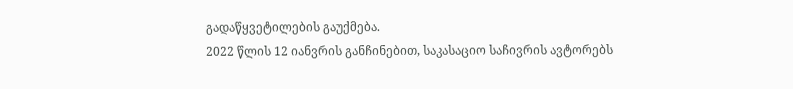გადაწყვეტილების გაუქმება.
2022 წლის 12 იანვრის განჩინებით, საკასაციო საჩივრის ავტორებს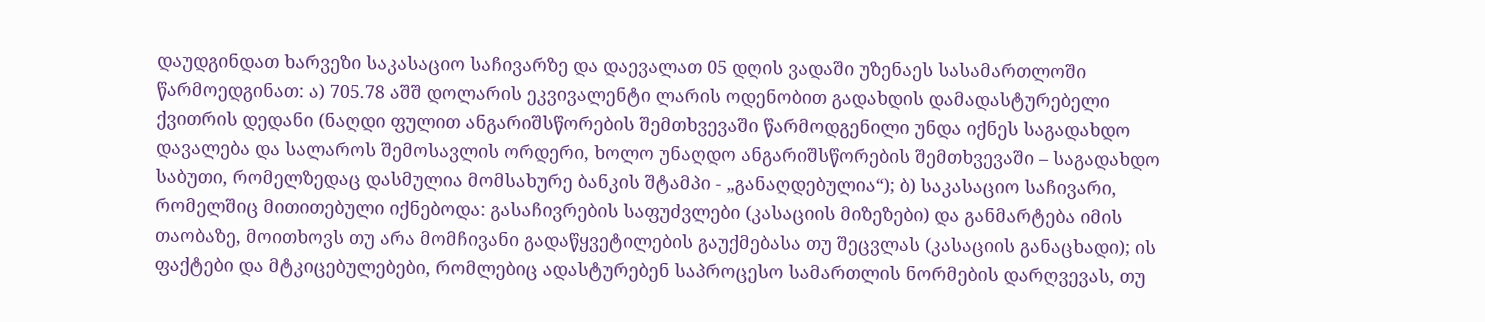დაუდგინდათ ხარვეზი საკასაციო საჩივარზე და დაევალათ 05 დღის ვადაში უზენაეს სასამართლოში წარმოედგინათ: ა) 705.78 აშშ დოლარის ეკვივალენტი ლარის ოდენობით გადახდის დამადასტურებელი ქვითრის დედანი (ნაღდი ფულით ანგარიშსწორების შემთხვევაში წარმოდგენილი უნდა იქნეს საგადახდო დავალება და სალაროს შემოსავლის ორდერი, ხოლო უნაღდო ანგარიშსწორების შემთხვევაში – საგადახდო საბუთი, რომელზედაც დასმულია მომსახურე ბანკის შტამპი - „განაღდებულია“); ბ) საკასაციო საჩივარი, რომელშიც მითითებული იქნებოდა: გასაჩივრების საფუძვლები (კასაციის მიზეზები) და განმარტება იმის თაობაზე, მოითხოვს თუ არა მომჩივანი გადაწყვეტილების გაუქმებასა თუ შეცვლას (კასაციის განაცხადი); ის ფაქტები და მტკიცებულებები, რომლებიც ადასტურებენ საპროცესო სამართლის ნორმების დარღვევას, თუ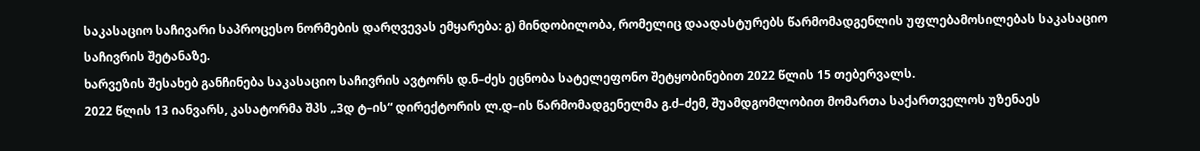საკასაციო საჩივარი საპროცესო ნორმების დარღვევას ემყარება: გ) მინდობილობა, რომელიც დაადასტურებს წარმომადგენლის უფლებამოსილებას საკასაციო საჩივრის შეტანაზე.
ხარვეზის შესახებ განჩინება საკასაციო საჩივრის ავტორს დ.ნ–ძეს ეცნობა სატელეფონო შეტყობინებით 2022 წლის 15 თებერვალს.
2022 წლის 13 იანვარს, კასატორმა შპს „3დ ტ–ის“ დირექტორის ლ.დ–ის წარმომადგენელმა გ.ძ–ძემ, შუამდგომლობით მომართა საქართველოს უზენაეს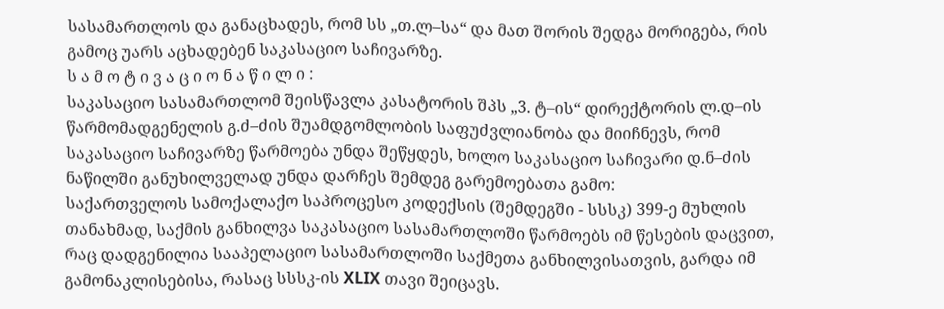სასამართლოს და განაცხადეს, რომ სს „თ.ლ–სა“ და მათ შორის შედგა მორიგება, რის გამოც უარს აცხადებენ საკასაციო საჩივარზე.
ს ა მ ო ტ ი ვ ა ც ი ო ნ ა წ ი ლ ი :
საკასაციო სასამართლომ შეისწავლა კასატორის შპს „3. ტ–ის“ დირექტორის ლ.დ–ის წარმომადგენელის გ.ძ–ძის შუამდგომლობის საფუძვლიანობა და მიიჩნევს, რომ საკასაციო საჩივარზე წარმოება უნდა შეწყდეს, ხოლო საკასაციო საჩივარი დ.ნ–ძის ნაწილში განუხილველად უნდა დარჩეს შემდეგ გარემოებათა გამო:
საქართველოს სამოქალაქო საპროცესო კოდექსის (შემდეგში - სსსკ) 399-ე მუხლის თანახმად, საქმის განხილვა საკასაციო სასამართლოში წარმოებს იმ წესების დაცვით, რაც დადგენილია სააპელაციო სასამართლოში საქმეთა განხილვისათვის, გარდა იმ გამონაკლისებისა, რასაც სსსკ-ის XLIX თავი შეიცავს.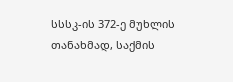სსსკ-ის 372-ე მუხლის თანახმად, საქმის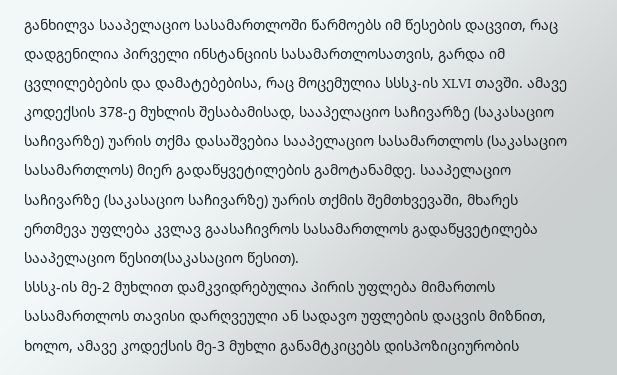განხილვა სააპელაციო სასამართლოში წარმოებს იმ წესების დაცვით, რაც დადგენილია პირველი ინსტანციის სასამართლოსათვის, გარდა იმ ცვლილებების და დამატებებისა, რაც მოცემულია სსსკ-ის XLVI თავში. ამავე კოდექსის 378-ე მუხლის შესაბამისად, სააპელაციო საჩივარზე (საკასაციო საჩივარზე) უარის თქმა დასაშვებია სააპელაციო სასამართლოს (საკასაციო სასამართლოს) მიერ გადაწყვეტილების გამოტანამდე. სააპელაციო საჩივარზე (საკასაციო საჩივარზე) უარის თქმის შემთხვევაში, მხარეს ერთმევა უფლება კვლავ გაასაჩივროს სასამართლოს გადაწყვეტილება სააპელაციო წესით(საკასაციო წესით).
სსსკ-ის მე-2 მუხლით დამკვიდრებულია პირის უფლება მიმართოს სასამართლოს თავისი დარღვეული ან სადავო უფლების დაცვის მიზნით, ხოლო, ამავე კოდექსის მე-3 მუხლი განამტკიცებს დისპოზიციურობის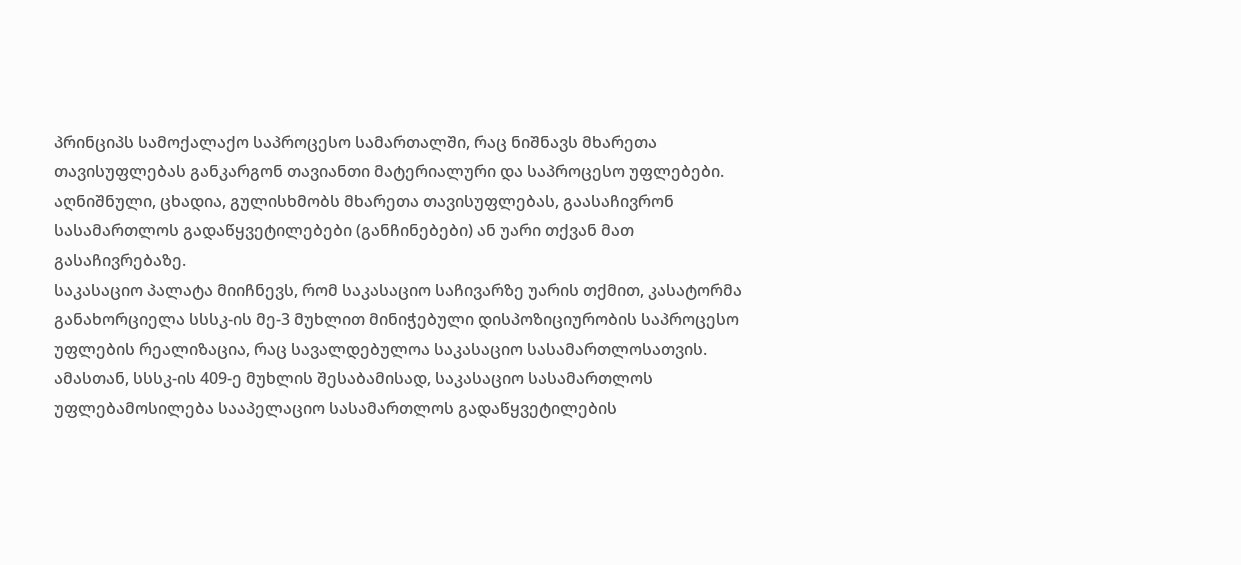პრინციპს სამოქალაქო საპროცესო სამართალში, რაც ნიშნავს მხარეთა თავისუფლებას განკარგონ თავიანთი მატერიალური და საპროცესო უფლებები. აღნიშნული, ცხადია, გულისხმობს მხარეთა თავისუფლებას, გაასაჩივრონ სასამართლოს გადაწყვეტილებები (განჩინებები) ან უარი თქვან მათ გასაჩივრებაზე.
საკასაციო პალატა მიიჩნევს, რომ საკასაციო საჩივარზე უარის თქმით, კასატორმა განახორციელა სსსკ-ის მე-3 მუხლით მინიჭებული დისპოზიციურობის საპროცესო უფლების რეალიზაცია, რაც სავალდებულოა საკასაციო სასამართლოსათვის. ამასთან, სსსკ-ის 409-ე მუხლის შესაბამისად, საკასაციო სასამართლოს უფლებამოსილება სააპელაციო სასამართლოს გადაწყვეტილების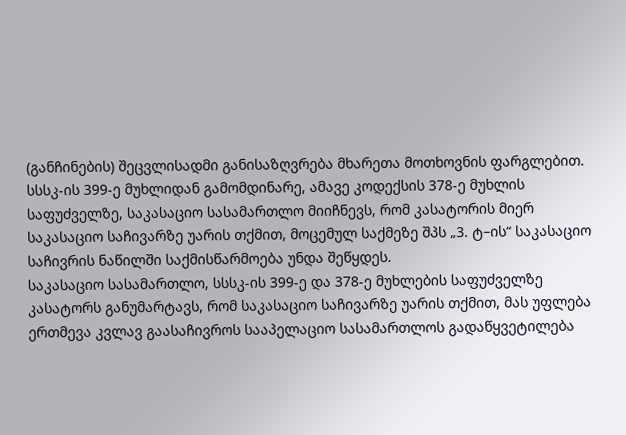(განჩინების) შეცვლისადმი განისაზღვრება მხარეთა მოთხოვნის ფარგლებით.
სსსკ-ის 399-ე მუხლიდან გამომდინარე, ამავე კოდექსის 378-ე მუხლის საფუძველზე, საკასაციო სასამართლო მიიჩნევს, რომ კასატორის მიერ საკასაციო საჩივარზე უარის თქმით, მოცემულ საქმეზე შპს „3. ტ–ის“ საკასაციო საჩივრის ნაწილში საქმისწარმოება უნდა შეწყდეს.
საკასაციო სასამართლო, სსსკ-ის 399-ე და 378-ე მუხლების საფუძველზე კასატორს განუმარტავს, რომ საკასაციო საჩივარზე უარის თქმით, მას უფლება ერთმევა კვლავ გაასაჩივროს სააპელაციო სასამართლოს გადაწყვეტილება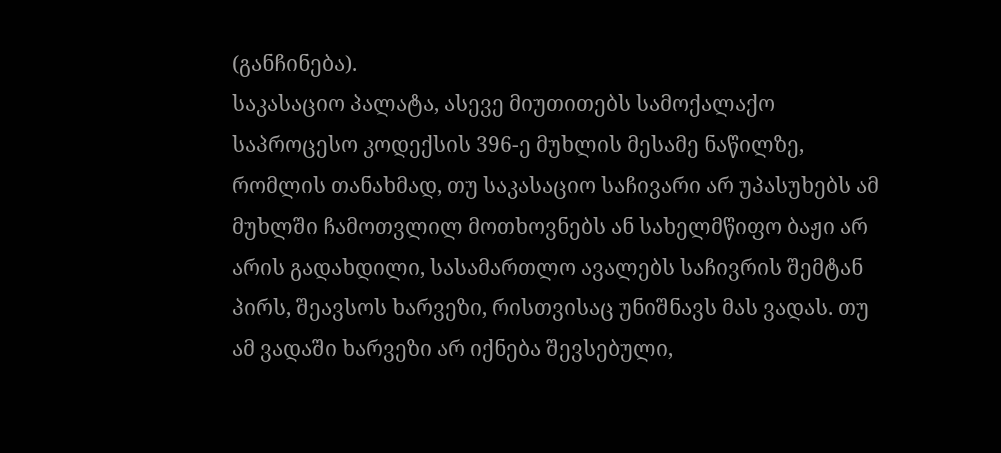(განჩინება).
საკასაციო პალატა, ასევე მიუთითებს სამოქალაქო საპროცესო კოდექსის 396-ე მუხლის მესამე ნაწილზე, რომლის თანახმად, თუ საკასაციო საჩივარი არ უპასუხებს ამ მუხლში ჩამოთვლილ მოთხოვნებს ან სახელმწიფო ბაჟი არ არის გადახდილი, სასამართლო ავალებს საჩივრის შემტან პირს, შეავსოს ხარვეზი, რისთვისაც უნიშნავს მას ვადას. თუ ამ ვადაში ხარვეზი არ იქნება შევსებული,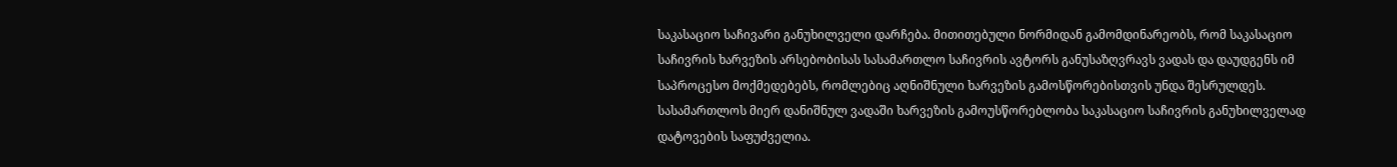საკასაციო საჩივარი განუხილველი დარჩება. მითითებული ნორმიდან გამომდინარეობს, რომ საკასაციო საჩივრის ხარვეზის არსებობისას სასამართლო საჩივრის ავტორს განუსაზღვრავს ვადას და დაუდგენს იმ საპროცესო მოქმედებებს, რომლებიც აღნიშნული ხარვეზის გამოსწორებისთვის უნდა შესრულდეს. სასამართლოს მიერ დანიშნულ ვადაში ხარვეზის გამოუსწორებლობა საკასაციო საჩივრის განუხილველად დატოვების საფუძველია.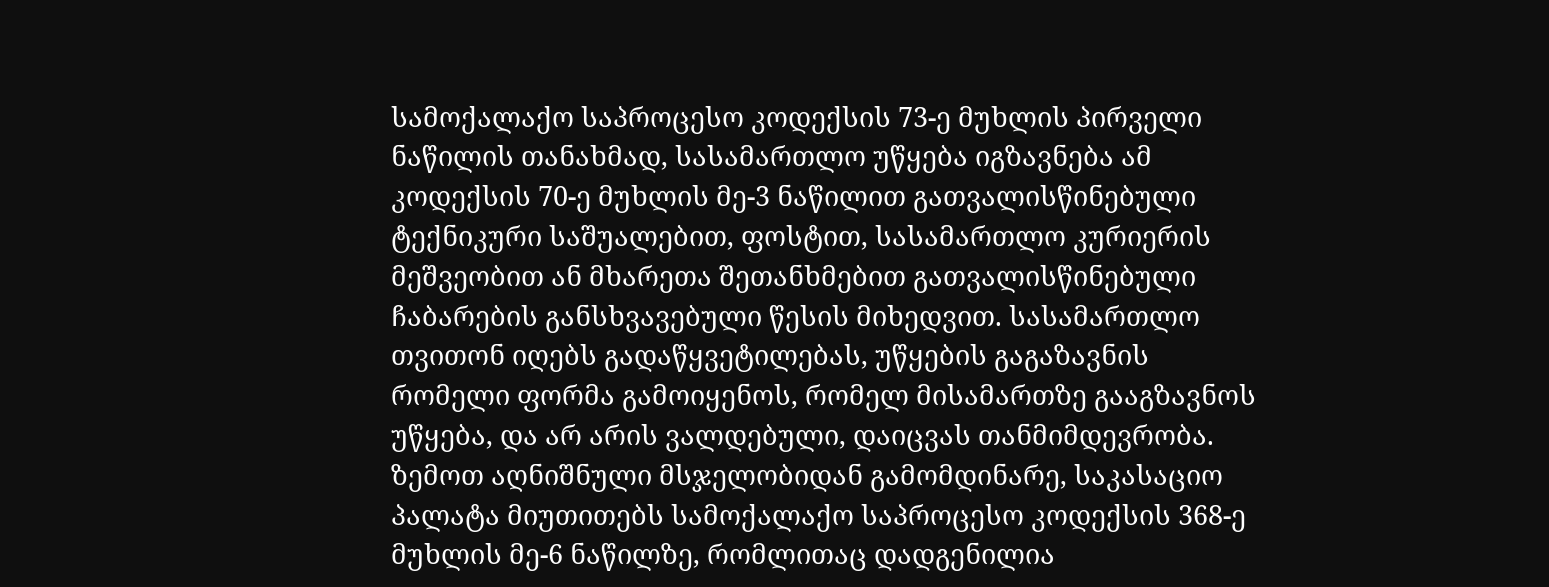სამოქალაქო საპროცესო კოდექსის 73-ე მუხლის პირველი ნაწილის თანახმად, სასამართლო უწყება იგზავნება ამ კოდექსის 70-ე მუხლის მე-3 ნაწილით გათვალისწინებული ტექნიკური საშუალებით, ფოსტით, სასამართლო კურიერის მეშვეობით ან მხარეთა შეთანხმებით გათვალისწინებული ჩაბარების განსხვავებული წესის მიხედვით. სასამართლო თვითონ იღებს გადაწყვეტილებას, უწყების გაგაზავნის რომელი ფორმა გამოიყენოს, რომელ მისამართზე გააგზავნოს უწყება, და არ არის ვალდებული, დაიცვას თანმიმდევრობა.
ზემოთ აღნიშნული მსჯელობიდან გამომდინარე, საკასაციო პალატა მიუთითებს სამოქალაქო საპროცესო კოდექსის 368-ე მუხლის მე-6 ნაწილზე, რომლითაც დადგენილია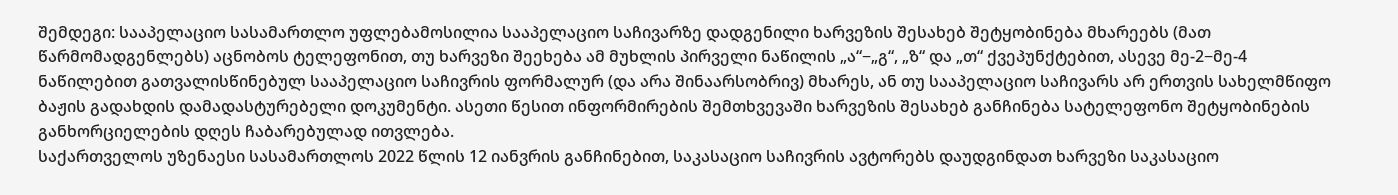შემდეგი: სააპელაციო სასამართლო უფლებამოსილია სააპელაციო საჩივარზე დადგენილი ხარვეზის შესახებ შეტყობინება მხარეებს (მათ წარმომადგენლებს) აცნობოს ტელეფონით, თუ ხარვეზი შეეხება ამ მუხლის პირველი ნაწილის „ა“−„გ“, „ზ“ და „თ“ ქვეპუნქტებით, ასევე მე-2−მე-4 ნაწილებით გათვალისწინებულ სააპელაციო საჩივრის ფორმალურ (და არა შინაარსობრივ) მხარეს, ან თუ სააპელაციო საჩივარს არ ერთვის სახელმწიფო ბაჟის გადახდის დამადასტურებელი დოკუმენტი. ასეთი წესით ინფორმირების შემთხვევაში ხარვეზის შესახებ განჩინება სატელეფონო შეტყობინების განხორციელების დღეს ჩაბარებულად ითვლება.
საქართველოს უზენაესი სასამართლოს 2022 წლის 12 იანვრის განჩინებით, საკასაციო საჩივრის ავტორებს დაუდგინდათ ხარვეზი საკასაციო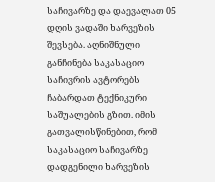საჩივარზე და დაევალათ 05 დღის ვადაში ხარვეზის შევსება. აღნიშნული განჩინება საკასაციო საჩივრის ავტორებს ჩაბარდათ ტექნიკური საშუალების გზით. იმის გათვალისწინებით, რომ საკასაციო საჩივარზე დადგენილი ხარვეზის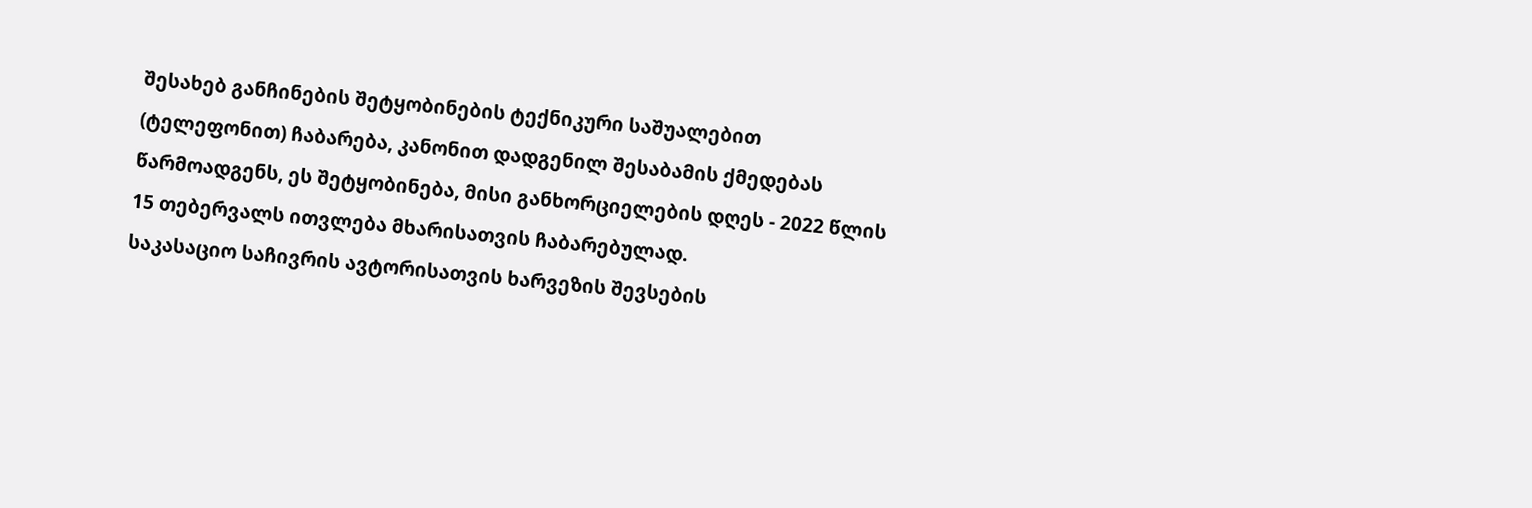შესახებ განჩინების შეტყობინების ტექნიკური საშუალებით (ტელეფონით) ჩაბარება, კანონით დადგენილ შესაბამის ქმედებას წარმოადგენს, ეს შეტყობინება, მისი განხორციელების დღეს - 2022 წლის 15 თებერვალს ითვლება მხარისათვის ჩაბარებულად.
საკასაციო საჩივრის ავტორისათვის ხარვეზის შევსების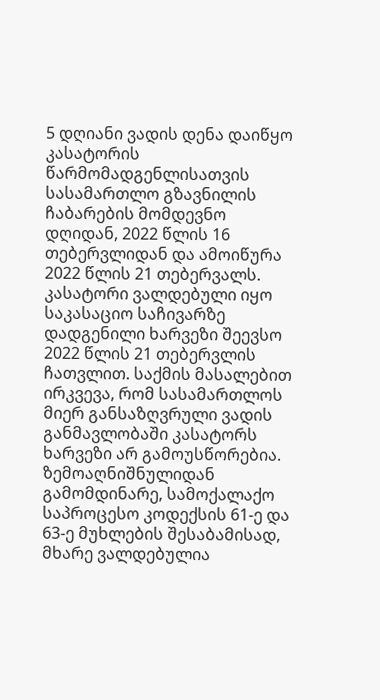5 დღიანი ვადის დენა დაიწყო კასატორის წარმომადგენლისათვის სასამართლო გზავნილის ჩაბარების მომდევნო დღიდან, 2022 წლის 16 თებერვლიდან და ამოიწურა 2022 წლის 21 თებერვალს.
კასატორი ვალდებული იყო საკასაციო საჩივარზე დადგენილი ხარვეზი შეევსო 2022 წლის 21 თებერვლის ჩათვლით. საქმის მასალებით ირკვევა, რომ სასამართლოს მიერ განსაზღვრული ვადის განმავლობაში კასატორს ხარვეზი არ გამოუსწორებია. ზემოაღნიშნულიდან გამომდინარე, სამოქალაქო საპროცესო კოდექსის 61-ე და 63-ე მუხლების შესაბამისად, მხარე ვალდებულია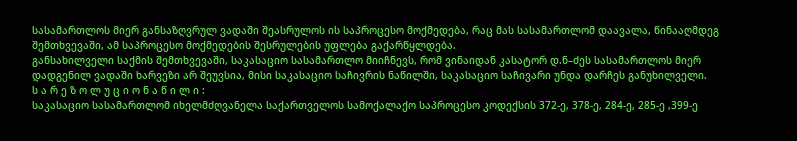სასამართლოს მიერ განსაზღვრულ ვადაში შეასრულოს ის საპროცესო მოქმედება, რაც მას სასამართლომ დაავალა, წინააღმდეგ შემთხვევაში, ამ საპროცესო მოქმედების შესრულების უფლება გაქარწყლდება.
განსახილველი საქმის შემთხვევაში, საკასაციო სასამართლო მიიჩნევს, რომ ვინაიდან კასატორ დ.ნ–ძეს სასამართლოს მიერ დადგენილ ვადაში ხარვეზი არ შეუვსია, მისი საკასაციო საჩივრის ნაწილში, საკასაციო საჩივარი უნდა დარჩეს განუხილველი.
ს ა რ ე ზ ო ლ უ ც ი ო ნ ა წ ი ლ ი :
საკასაციო სასამართლომ იხელმძღვანელა საქართველოს სამოქალაქო საპროცესო კოდექსის 372-ე, 378-ე, 284-ე, 285-ე ,399-ე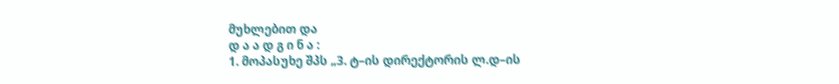მუხლებით და
დ ა ა დ გ ი ნ ა :
1. მოპასუხე შპს „3. ტ–ის დირექტორის ლ.დ–ის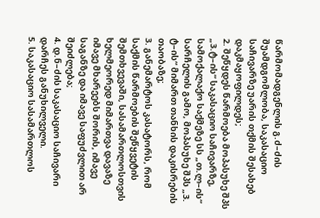წარმომადგენლის გ.ძ–ძის შუამდგომლობა, საკასაციო საჩივარზე უარის თქმის შესახებ დაკმაყოფილდეს;
2. შეწყდეს წარმოება მოპასუხე შპს „3.ტ–ის“ საკასაციო საჩივარზე, სამოქალაქო საქმეზე სს „თ.ლ–ის“ სარჩელის გამო, მოპასუხე შპს „3. ტ–ის“ მიმართ თანხის დაკისრების თაობაზე;
3. განემარტოს კასატორს, რომ საქმის წარმოების შეწყვეტის შემთხვევაში, სასამართლოსთვის ხელმეორედ მიმართვა დავაზე იმავე მხარეებს შორის, იმავე საგანზე და იმავე საფუძვლით არ შეიძლება;
4. დ.ნ–ძის საკასაციო საჩივარი დარჩეს განუხილველი.
5. საკასაციო სასამართლოს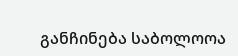განჩინება საბოლოოა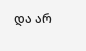და არ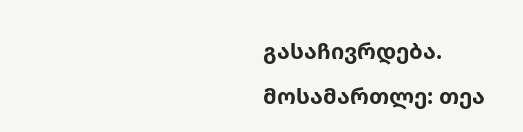გასაჩივრდება.
მოსამართლე: თეა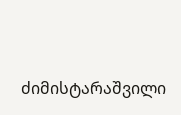ძიმისტარაშვილი